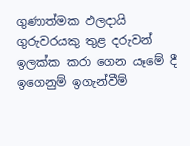ගුණාත්මක ඵලදායි ගුරුවරයකු තුළ දරුවන් ඉලක්ක කරා ගෙන යෑමේ දී ඉගෙනුම් ඉගැන්වීම්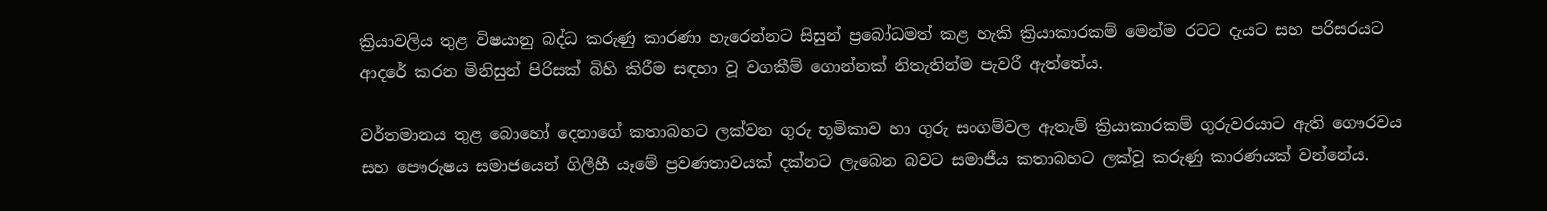ක්‍රියාවලිය තුළ විෂයානු බද්ධ කරුණු කාරණා හැරෙන්නට සිසුන් ප්‍රබෝධමත් කළ හැකි ක්‍රියාකාරකම් මෙන්ම රටට දැයට සහ පරිසරයට ආදරේ කරන මිනිසුන් පිරිසක් බිහි කිරීම සඳහා වූ වගකීම් ගොන්නක් නිතැතින්ම පැවරී ඇත්තේය.

වර්තමානය තුළ බොහෝ දෙනාගේ කතාබහට ලක්වන ගුරු භූමිකාව හා ගුරු සංගම්වල ඇතැම් ක්‍රියාකාරකම් ගුරුවරයාට ඇති ගෞරවය සහ පෞරුෂය සමාජයෙන් ගිලීහී යෑමේ ප්‍රවණතාවයක් දක්නට ලැබෙන බවට සමාජීය කතාබහට ලක්වූ කරුණු කාරණයක් වන්නේය.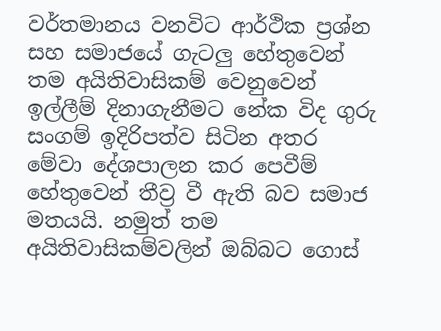වර්තමානය වනවිට ආර්ථික ප්‍රශ්න සහ සමාජයේ ගැටලු හේතුවෙන් තම අයිතිවාසිකම් වෙනුවෙන් ඉල්ලීම් දිනාගැනීමට නේක විද ගුරු සංගම් ඉදිරිපත්ව සිටින අතර මේවා දේශපාලන කර පෙවීම් හේතුවෙන් තීව්‍ර වී ඇති බව සමාජ මතයයි. නමුත් තම අයිතිවාසිකම්වලින් ඔබ්බට ගොස්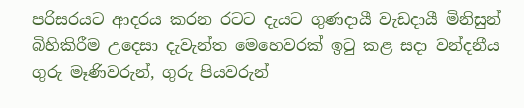පරිසරයට ආදරය කරන රටට දැයට ගුණදායී වැඩදායී මිනිසුන් බිහිකිරීම උදෙසා දැවැන්ත මෙහෙවරක් ඉටු කළ සදා වන්දනීය ගුරු මෑණිවරුන්, ගුරු පියවරුන්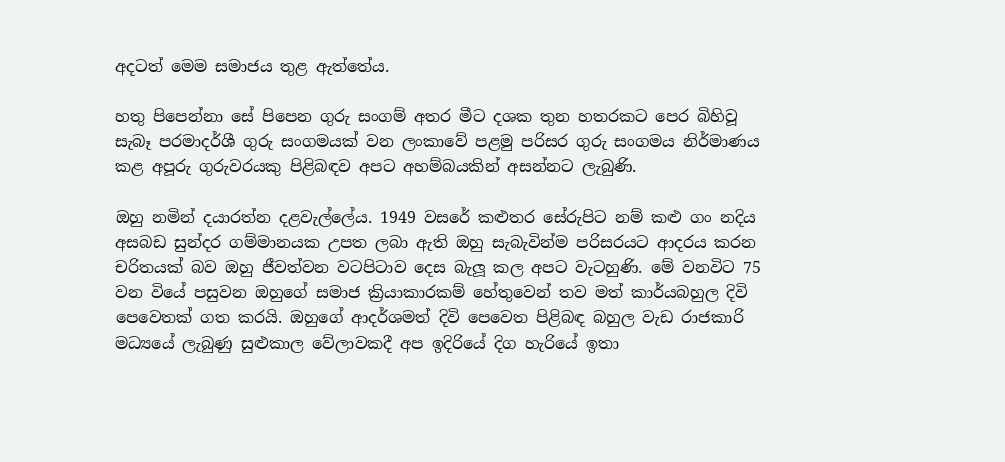අදටත් මෙම සමාජය තුළ ඇත්තේය.

හතු පිපෙන්නා සේ පිපෙන ගුරු සංගම් අතර මීට දශක තුන හතරකට පෙර බිහිවූ සැබෑ පරමාදර්ශී ගුරු සංගමයක් වන ලංකාවේ පළමු පරිසර ගුරු සංගමය නිර්මාණය කළ අපූරු ගුරුවරයකු පිළිබඳව අපට අහම්බයකින් අසන්නට ලැබුණි.

ඔහු නමින් දයාරත්න දළවැල්ලේය. 1949 වසරේ කළුතර සේරුපිට නම් කළු ගං නදිය අසබඩ සුන්දර ගම්මානයක උපත ලබා ඇති ඔහු සැබැවින්ම පරිසරයට ආදරය කරන චරිතයක් බව ඔහු ජීවත්වන වටපිටාව දෙස බැලූ කල අපට වැටහුණි. මේ වනවිට 75 වන වියේ පසුවන ඔහුගේ සමාජ ක්‍රියාකාරකම් හේතුවෙන් තව මත් කාර්යබහුල දිවි පෙවෙතක් ගත කරයි. ඔහුගේ ආදර්ශමත් දිවි පෙවෙත පිළිබඳ බහුල වැඩ රාජකාරි මධ්‍යයේ ලැබුණු සුළුකාල වේලාවකදී අප ඉදිරියේ දිග හැරියේ ඉතා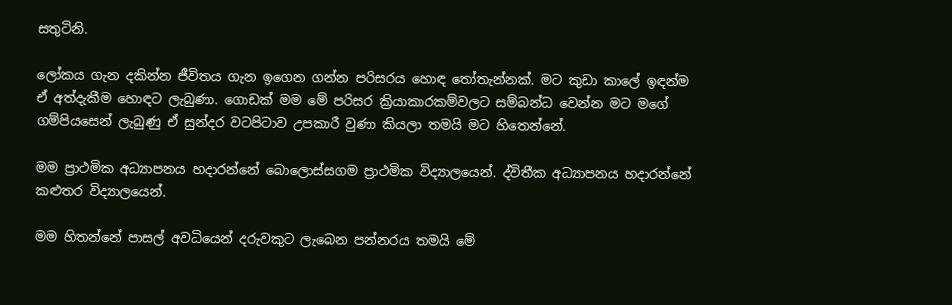සතුටිනි.

ලෝකය ගැන දකින්න ජීවිතය ගැන ඉගෙන ගන්න පරිසරය හොඳ තෝතැන්නක්. මට කුඩා කාලේ ඉඳන්ම ඒ අත්දැකීම හොඳට ලැබුණා. ගොඩක් මම මේ පරිසර ක්‍රියාකාරකම්වලට සම්බන්ධ වෙන්න මට මගේ ගම්පියසෙන් ලැබුණු ඒ සුන්දර වටපිටාව උපකාරී වුණා කියලා තමයි මට හිතෙන්නේ.

මම ප්‍රාථමික අධ්‍යාපනය හදාරන්නේ බොලොස්සගම ප්‍රාථමික විද්‍යාලයෙන්. ද්විතීක අධ්‍යාපනය හදාරන්නේ කළුතර විද්‍යාලයෙන්.

මම හිතන්නේ පාසල් අවධියෙන් දරුවකුට ලැබෙන පන්නරය තමයි මේ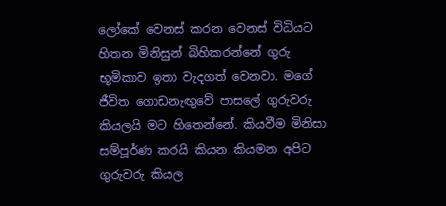ලෝකේ වෙනස් කරන වෙනස් විධියට හිතන මිනිසුන් බිහිකරන්නේ ගුරු භූමිකාව ඉතා වැදගත් වෙනවා. මගේ ජීවිත ගොඩනැඟුවේ පාසලේ ගුරුවරු කියලයි මට හිතෙන්නේ. කියවීම මිනිසා සම්පූර්ණ කරයි කියන කියමන අපිට ගුරුවරු කියල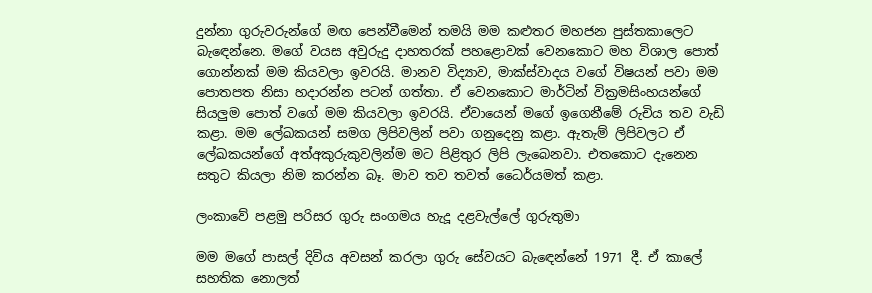දුන්නා ගුරුවරුන්ගේ මඟ පෙන්වීමෙන් තමයි මම කළුතර මහජන පුස්තකාලෙට බැඳෙන්නෙ. මගේ වයස අවුරුදු දාහතරක් පහළොවක් වෙනකොට මහ විශාල පොත් ගොන්නක් මම කියවලා ඉවරයි. මානව විද්‍යාව, මාක්ස්වාදය වගේ විෂයන් පවා මම පොතපත නිසා හදාරන්න පටන් ගත්තා. ඒ වෙනකොට මාර්ටින් වික්‍රමසිංහයන්ගේ සියලුම පොත් වගේ මම කියවලා ඉවරයි. ඒවායෙන් මගේ ඉගෙනීමේ රුචිය තව වැඩි කළා. මම ලේඛකයන් සමග ලිපිවලින් පවා ගනුදෙනු කළා. ඇතැම් ලිපිවලට ඒ ලේඛකයන්ගේ අත්අකුරුකුවලින්ම මට පිළිතුර ලිපි ලැබෙනවා. එතකොට දැනෙන සතුට කියලා නිම කරන්න බෑ. මාව තව තවත් ධෛර්යමත් කළා.

ලංකාවේ පළමු පරිසර ගුරු සංගමය හැදූ දළවැල්ලේ ගුරුතුමා

මම මගේ පාසල් දිවිය අවසන් කරලා ගුරු සේවයට බැඳෙන්නේ 1971 දී. ඒ කාලේ සහතික නොලත්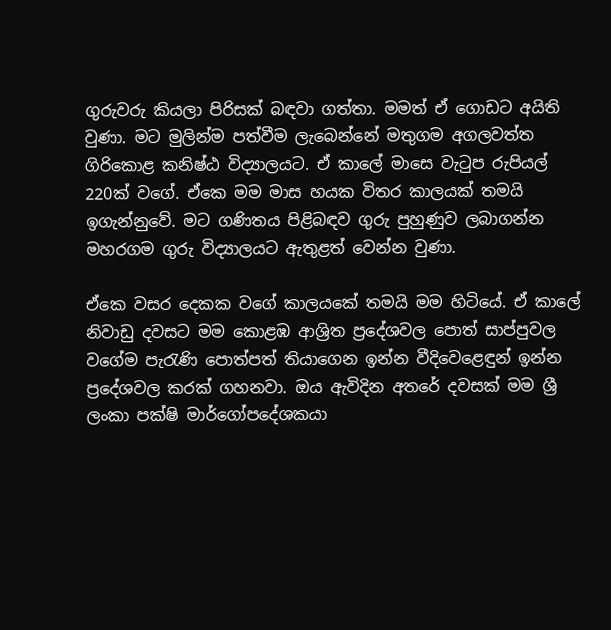ගුරුවරු කියලා පිරිසක් බඳවා ගත්තා. මමත් ඒ ගොඩට අයිති වුණා. මට මුලින්ම පත්වීම ලැබෙන්නේ මතුගම අගලවත්ත ගිරිකොළ කනිෂ්ඨ විද්‍යාලයට. ඒ කාලේ මාසෙ වැටුප රුපියල් 220ක් වගේ. ඒකෙ මම මාස හයක විතර කාලයක් තමයි ඉගැන්නුවේ. මට ගණිතය පිළිබඳව ගුරු පුහුණුව ලබාගන්න මහරගම ගුරු විද්‍යාලයට ඇතුළත් වෙන්න වුණා.

ඒකෙ වසර දෙකක වගේ කාලයකේ තමයි මම හිටියේ. ඒ කාලේ නිවාඩු දවසට මම කොළඹ ආශ්‍රිත ප්‍රදේශවල පොත් සාප්පුවල වගේම පැරැණි පොත්පත් තියාගෙන ඉන්න වීදිවෙළෙඳුන් ඉන්න ප්‍රදේශවල කරක් ගහනවා. ඔය ඇවිදින අතරේ දවසක් මම ශ්‍රී ලංකා පක්ෂි මාර්ගෝපදේශකයා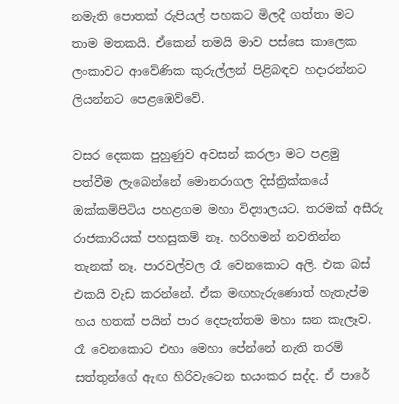නමැති පොතක් රුපියල් පහකට මිලදී ගත්තා මට තාම මතකයි. ඒකෙන් තමයි මාව පස්සෙ කාලෙක ලංකාවට ආවේණික කුරුල්ලන් පිළිබඳව හදාරන්නට ලියන්නට පෙළඹෙව්වේ.

වසර දෙකක පුහුණුව අවසන් කරලා මට පළමු පත්වීම ලැබෙන්නේ මොනරාගල දිස්ත්‍රික්කයේ ඔක්කම්පිටිය පහළගම මහා විද්‍යාලයට. තරමක් අසීරු රාජකාරියක් පහසුකම් නෑ. හරිහමන් නවතින්න තැනක් නෑ. පාරවල්වල රෑ වෙනකොට අලි. එක බස් එකයි වැඩ කරන්නේ. ඒක මඟහැරුණොත් හැතැප්ම හය හතක් පයින් පාර දෙපැත්තම මහා ඝන කැලෑව. රෑ වෙනකොට එහා මෙහා පේන්නේ නැති තරම් සත්තුන්ගේ ඇඟ හිරිවැටෙන භයංකර සද්ද. ඒ පාරේ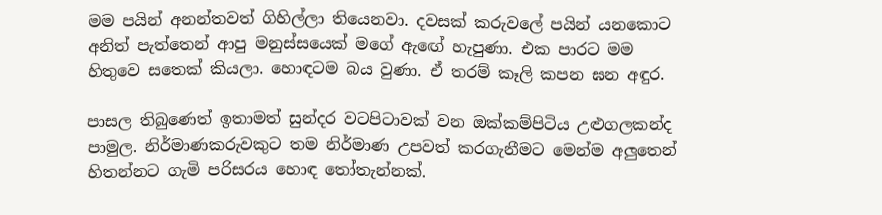මම පයින් අනන්තවත් ගිහිල්ලා තියෙනවා. දවසක් කරුවලේ පයින් යනකොට අනිත් පැත්තෙන් ආපු මනුස්සයෙක් මගේ ඇඟේ හැපුණා. එක පාරට මම හිතුවෙ සතෙක් කියලා. හොඳටම බය වුණා. ඒ තරම් කෑලි කපන ඝන අඳුර.

පාසල තිබුණෙත් ඉතාමත් සුන්දර වටපිටාවක් වන ඔක්කම්පිටිය උළුගලකන්ද පාමුල. නිර්මාණකරුවකුට තම නිර්මාණ උපවත් කරගැනීමට මෙන්ම අලුතෙන් හිතන්නට ගැමි පරිසරය හොඳ තෝතැන්නක්.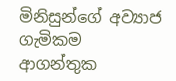මිනිසුන්ගේ අව්‍යාජ ගැමිකම ආගන්තුක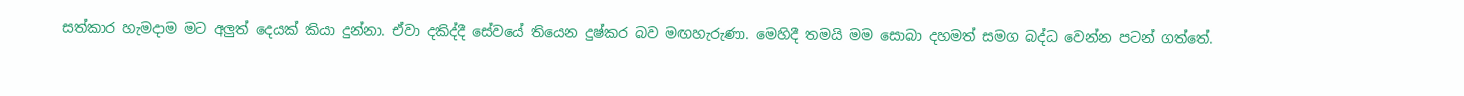සත්කාර හැමදාම මට අලුත් දෙයක් කියා දුන්නා. ඒවා දකිද්දී සේවයේ තියෙන දුෂ්කර බව මඟහැරුණා. මෙහිදී තමයි මම සොබා දහමත් සමග බද්ධ වෙන්න පටන් ගත්තේ.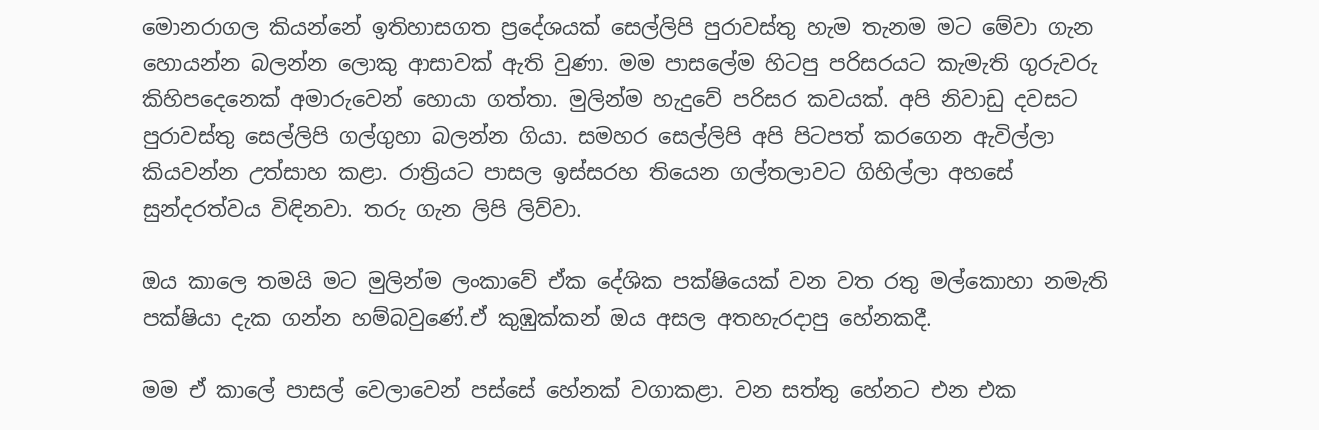මොනරාගල කියන්නේ ඉතිහාසගත ප්‍රදේශයක් සෙල්ලිපි පුරාවස්තු හැම තැනම මට මේවා ගැන හොයන්න බලන්න ලොකු ආසාවක් ඇති වුණා. මම පාසලේම හිටපු පරිසරයට කැමැති ගුරුවරු කිහිපදෙනෙක් අමාරුවෙන් හොයා ගත්තා. මුලින්ම හැදුවේ පරිසර කවයක්. අපි නිවාඩු දවසට පුරාවස්තු සෙල්ලිපි ගල්ගුහා බලන්න ගියා. සමහර සෙල්ලිපි අපි පිටපත් කරගෙන ඇවිල්ලා කියවන්න උත්සාහ කළා. රාත්‍රියට පාසල ඉස්සරහ තියෙන ගල්තලාවට ගිහිල්ලා අහසේ සුන්දරත්වය විඳිනවා. තරු ගැන ලිපි ලිව්වා.

ඔය කාලෙ තමයි මට මුලින්ම ලංකාවේ ඒක දේශික පක්ෂියෙක් වන වත රතු මල්කොහා නමැති පක්ෂියා දැක ගන්න හම්බවුණේ.ඒ කුඹුක්කන් ඔය අසල අතහැරදාපු හේනකදී.

මම ඒ කාලේ පාසල් වෙලාවෙන් පස්සේ හේනක් වගාකළා. වන සත්තු හේනට එන එක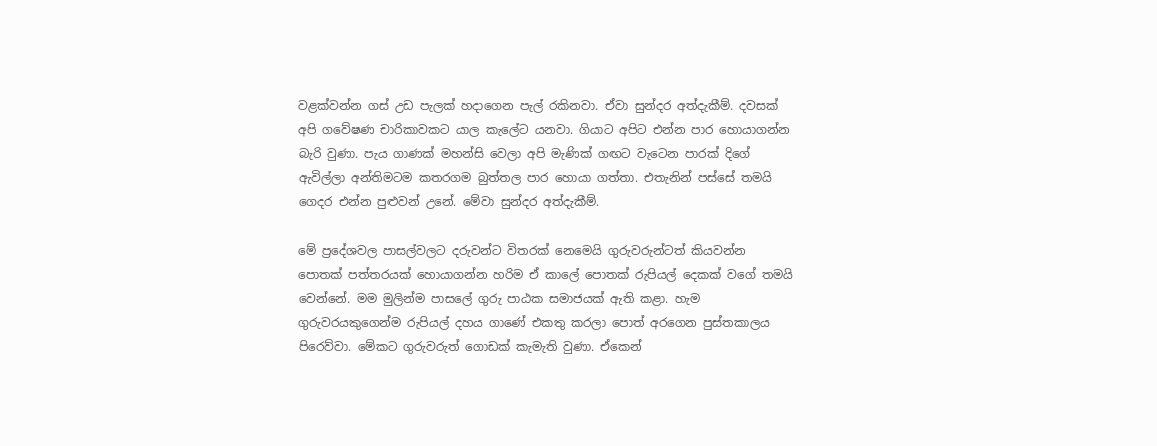වළක්වන්න ගස් උඩ පැලක් හදාගෙන පැල් රකිනවා. ඒවා සුන්දර අත්දැකීම්. දවසක් අපි ගවේෂණ චාරිකාවකට යාල කැලේට යනවා. ගියාට අපිට එන්න පාර හොයාගන්න බැරි වුණා. පැය ගාණක් මහන්සි වෙලා අපි මැණික් ගඟට වැටෙන පාරක් දිගේ ඇවිල්ලා අන්තිමටම කතරගම බුත්තල පාර හොයා ගත්තා. එතැනින් පස්සේ තමයි ගෙදර එන්න පුළුවන් උනේ. මේවා සුන්දර අත්දැකීම්.

මේ ප්‍රදේශවල පාසල්වලට දරුවන්ට විතරක් නෙමෙයි ගුරුවරුන්ටත් කියවන්න පොතක් පත්තරයක් හොයාගන්න හරිම ඒ කාලේ පොතක් රුපියල් දෙකක් වගේ තමයි වෙන්නේ. මම මුලින්ම පාසලේ ගුරු පාඨක සමාජයක් ඇති කළා. හැම ගුරුවරයකුගෙන්ම රුපියල් දහය ගාණේ එකතු කරලා පොත් අරගෙන පුස්තකාලය පිරෙව්වා. මේකට ගුරුවරුත් ගොඩක් කැමැති වුණා. ඒකෙන්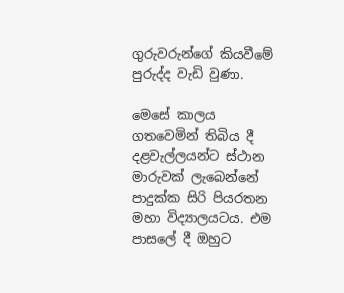ගුරුවරුන්ගේ කියවීමේ පුරුද්ද වැඩි වුණා.

මෙසේ කාලය ගතවෙමින් තිබිය දී දළවැල්ලයන්ට ස්ථාන මාරුවක් ලැබෙන්නේ පාදුක්ක සිරි පියරතන මහා විද්‍යාලයටය. එම පාසලේ දී ඔහුට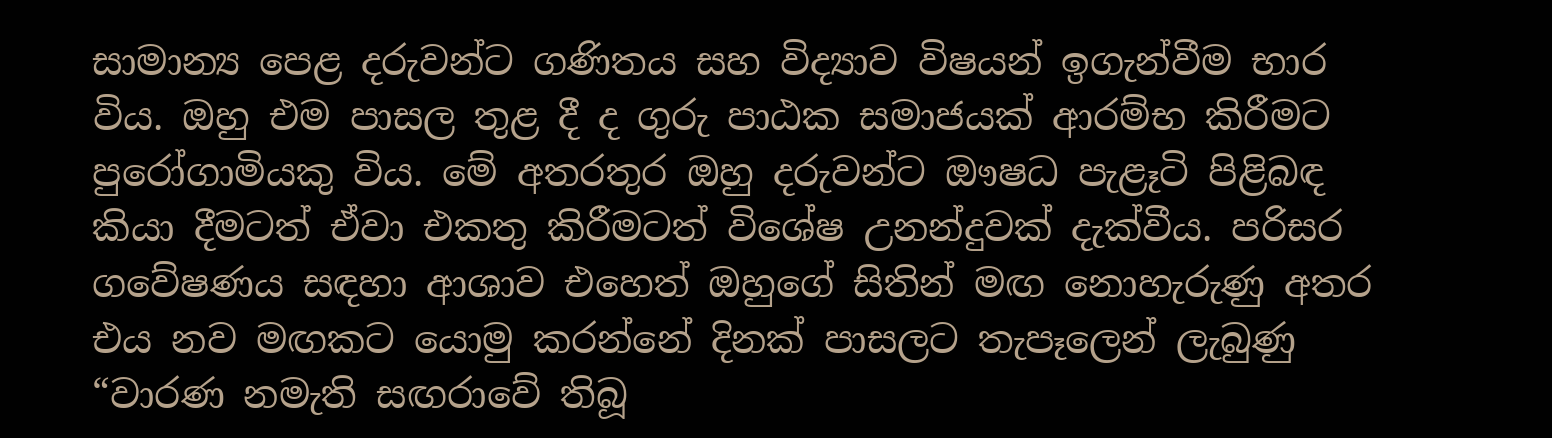සාමාන්‍ය පෙළ දරුවන්ට ගණිතය සහ විද්‍යාව විෂයන් ඉගැන්වීම භාර විය. ඔහු එම පාසල තුළ දී ද ගුරු පාඨක සමාජයක් ආරම්භ කිරීමට පුරෝගාමියකු විය. මේ අතරතුර ඔහු දරුවන්ට ඖෂධ පැළෑටි පිළිබඳ කියා දීමටත් ඒවා එකතු කිරීමටත් විශේෂ උනන්දුවක් දැක්වීය. පරිසර ගවේෂණය සඳහා ආශාව එහෙත් ඔහුගේ සිතින් මඟ නොහැරුණු අතර එය නව මඟකට යොමු කරන්නේ දිනක් පාසලට තැපෑලෙන් ලැබුණු “වාරණ නමැති සඟරාවේ තිබූ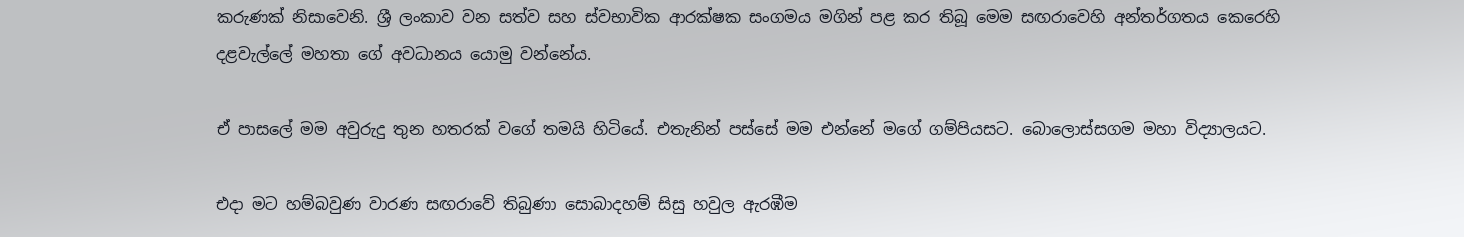කරුණක් නිසාවෙනි. ශ්‍රී ලංකාව වන සත්ව සහ ස්වභාවික ආරක්ෂක සංගමය මගින් පළ කර තිබූ මෙම සඟරාවෙහි අන්තර්ගතය කෙරෙහි දළවැල්ලේ මහතා ගේ අවධානය යොමු වන්නේය.

ඒ පාසලේ මම අවුරුදු තුන හතරක් වගේ තමයි හිටියේ. එතැනින් පස්සේ මම එන්නේ මගේ ගම්පියසට. බොලොස්සගම මහා විද්‍යාලයට.

එදා මට හම්බවුණ වාරණ සඟරාවේ තිබුණා සොබාදහම් සිසු හවුල ඇරඹීම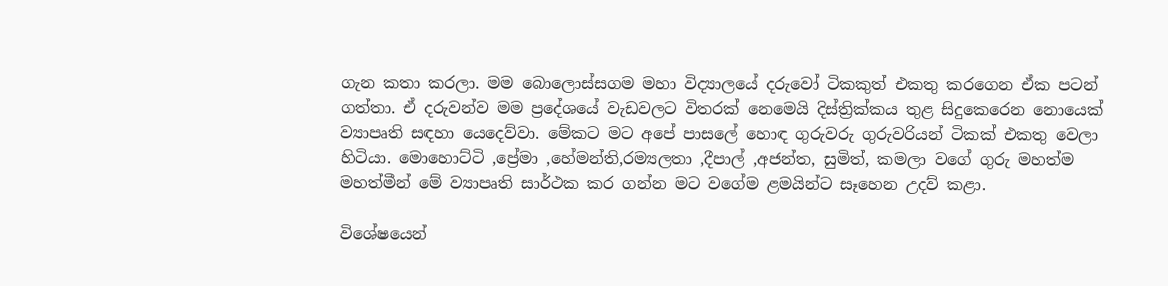ගැන කතා කරලා. මම බොලොස්සගම මහා විද්‍යාලයේ දරුවෝ ටිකකුත් එකතු කරගෙන ඒක පටන් ගත්තා. ඒ දරුවන්ව මම ප්‍රදේශයේ වැඩවලට විතරක් නෙමෙයි දිස්ත්‍රික්කය තුළ සිදුකෙරෙන නොයෙක් ව්‍යාපෘති සඳහා යෙදෙව්වා. මේකට මට අපේ පාසලේ හොඳ ගුරුවරු ගුරුවරියන් ටිකක් එකතු වෙලා හිටියා. මොහොට්ටි ,ප්‍රේමා ,හේමන්ති,රම්‍යලතා ,දීපාල් ,අජන්ත, සුමිත්, කමලා වගේ ගුරු මහත්ම මහත්මීන් මේ ව්‍යාපෘති සාර්ථක කර ගන්න මට වගේම ළමයින්ට සෑහෙන උදව් කළා.

විශේෂයෙන්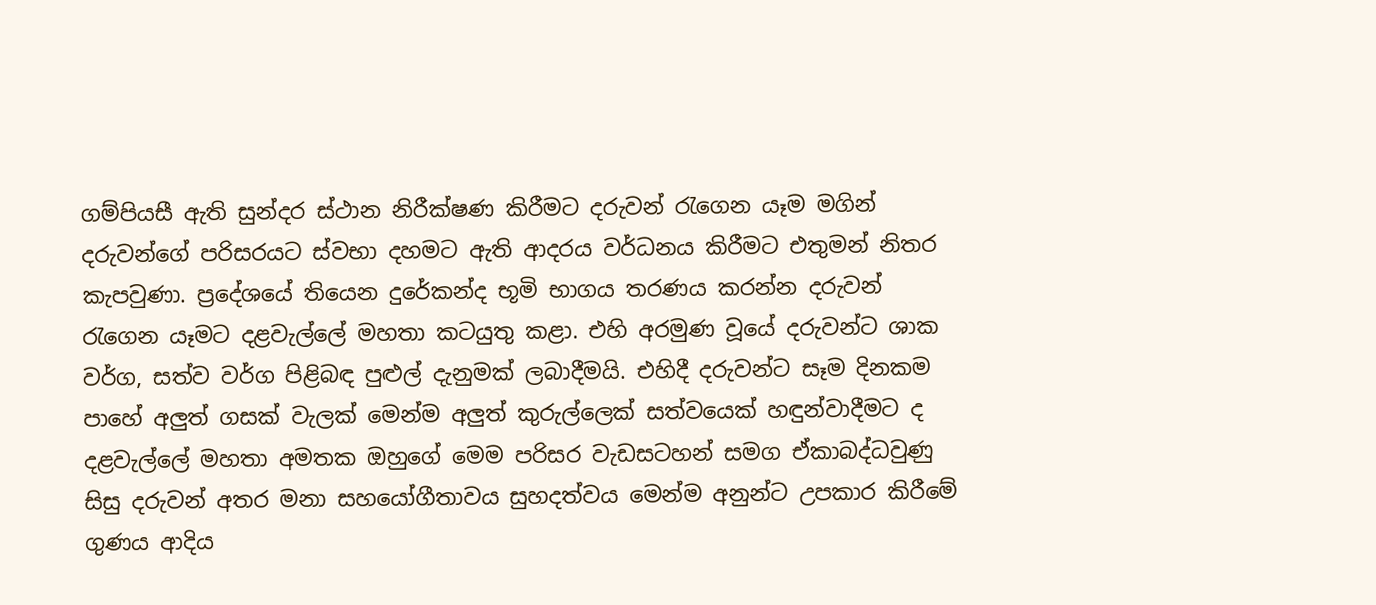ගම්පියසී ඇති සුන්දර ස්ථාන නිරීක්ෂණ කිරීමට දරුවන් රැගෙන යෑම මගින් දරුවන්ගේ පරිසරයට ස්වභා දහමට ඇති ආදරය වර්ධනය කිරීමට එතුමන් නිතර කැපවුණා. ප්‍රදේශයේ තියෙන දුරේකන්ද භූමි භාගය තරණය කරන්න දරුවන් රැගෙන යෑමට දළවැල්ලේ මහතා කටයුතු කළා. එහි අරමුණ වූයේ දරුවන්ට ශාක වර්ග, සත්ව වර්ග පිළිබඳ පුළුල් දැනුමක් ලබාදීමයි. එහිදී දරුවන්ට සෑම දිනකම පාහේ අලුත් ගසක් වැලක් මෙන්ම අලුත් කුරුල්ලෙක් සත්වයෙක් හඳුන්වාදීමට ද දළවැල්ලේ මහතා අමතක ඔහුගේ මෙම පරිසර වැඩසටහන් සමග ඒකාබද්ධවුණු සිසු දරුවන් අතර මනා සහයෝගීතාවය සුහදත්වය මෙන්ම අනුන්ට උපකාර කිරීමේ ගුණය ආදිය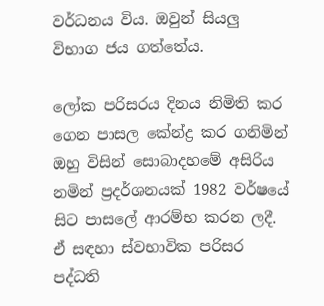වර්ධනය විය. ඔවුන් සියලු විභාග ජය ගත්තේය.

ලෝක පරිසරය දිනය නිමිති කර ගෙන පාසල කේන්ද්‍ර කර ගනිමින් ඔහු විසින් සොබාදහමේ අසිරිය නමින් ප්‍රදර්ශනයක් 1982 වර්ෂයේ සිට පාසලේ ආරම්භ කරන ලදී. ඒ සඳහා ස්වභාවික පරිසර පද්ධති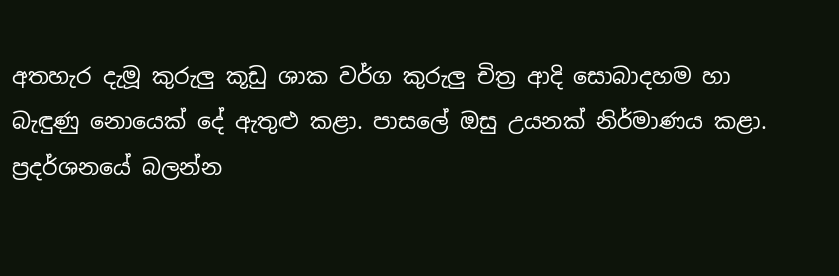අතහැර දැමූ කුරුලු කූඩු ශාක වර්ග කුරුලු චිත්‍ර ආදි සොබාදහම හා බැඳුණු නොයෙක් දේ ඇතුළු කළා. පාසලේ ඔසු උයනක් නිර්මාණය කළා. ප්‍රදර්ශනයේ බලන්න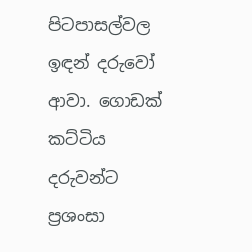පිටපාසල්වල ඉඳන් දරුවෝ ආවා. ගොඩක් කට්ටිය දරුවන්ට ප්‍රශංසා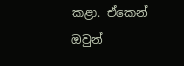කළා. ඒකෙන් ඔවුන්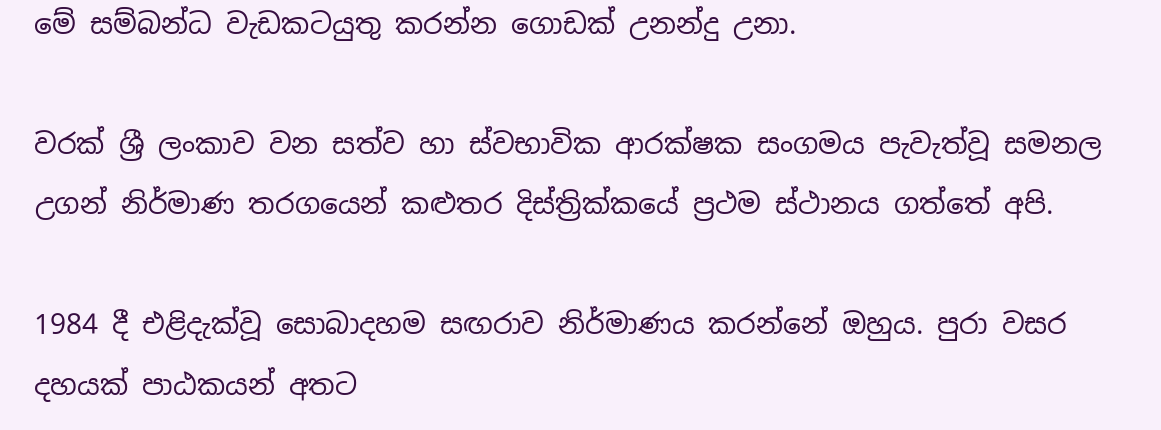මේ සම්බන්ධ වැඩකටයුතු කරන්න ගොඩක් උනන්දු උනා.

වරක් ශ්‍රී ලංකාව වන සත්ව හා ස්වභාවික ආරක්ෂක සංගමය පැවැත්වූ සමනල උගන් නිර්මාණ තරගයෙන් කළුතර දිස්ත්‍රික්කයේ ප්‍රථම ස්ථානය ගත්තේ අපි.

1984 දී එළිදැක්වූ සොබාදහම සඟරාව නිර්මාණය කරන්නේ ඔහුය. පුරා වසර දහයක් පාඨකයන් අතට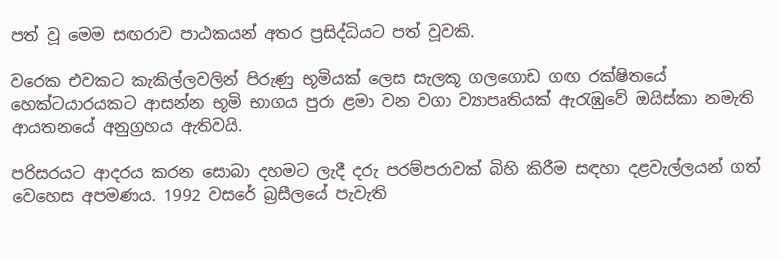පත් වූ මෙම සඟරාව පාඨකයන් අතර ප්‍රසිද්ධියට පත් වූවකි.

වරෙක එවකට කැකිල්ලවලින් පිරුණු භූමියක් ලෙස සැලකූ ගලගොඩ ගඟ රක්ෂිතයේ හෙක්ටයාරයකට ආසන්න භූමි භාගය පුරා ළමා වන වගා ව්‍යාපෘතියක් ඇරැඹුවේ ඔයිස්කා නමැති ආයතනයේ අනුග්‍රහය ඇතිවයි.

පරිසරයට ආදරය කරන සොබා දහමට ලැදී දරු පරම්පරාවක් බිහි කිරීම සඳහා දළවැල්ලයන් ගත් වෙහෙස අපමණය. 1992 වසරේ බ්‍රසීලයේ පැවැති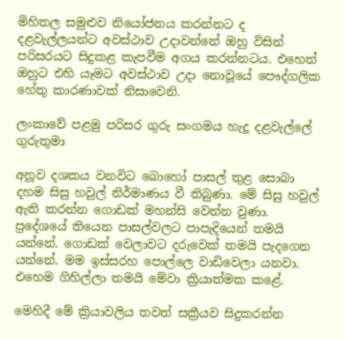මිහිතල සමුළුව නියෝජනය කරන්නට ද දළවැල්ලයන්ට අවස්ථාව උදාවන්නේ ඔහු විසින් පරිසරයට සිදුකළ කැපවීම අගය කරන්නටය. එහෙත් ඔහුට එහි යෑමට අවස්ථාව උදා නොවූයේ පෞද්ගලික හේතු කාරණාවක් නිසාවෙනි.

ලංකාවේ පළමු පරිසර ගුරු සංගමය හැදූ දළවැල්ලේ ගුරුතුමා

අනූව දශකය වනවිට බොහෝ පාසල් තුළ සොබා දහම සිසු හවුල් නිර්මාණය වී තිබුණා. මේ සිසු හවුල් ඇති කරන්න ගොඩක් මහන්සි වෙන්න වුණා. ප්‍රදේශයේ තියෙන පාසල්වලට පාපැදියෙන් තමයි යන්නේ. ගොඩක් වෙලාවට දරුවෙක් තමයි පැදගෙන යන්නේ. මම ඉස්සරහ පොල්ලෙ වාඩිවෙලා යනවා. එහෙම ගිහිල්ලා තමයි මේවා ක්‍රියාත්මක කළේ.

මෙහිදී මේ ක්‍රියාවලිය තවත් සක්‍රීයව සිදුකරන්න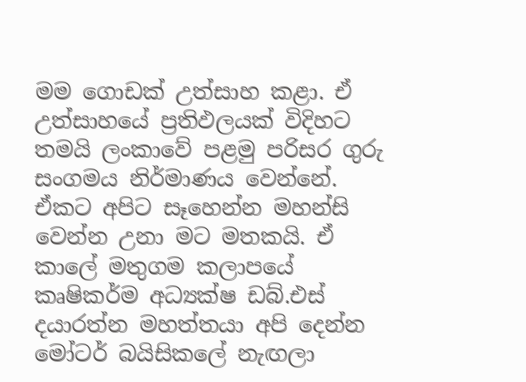මම ගොඩක් උත්සාහ කළා. ඒ උත්සාහයේ ප්‍රතිඵලයක් විදිහට තමයි ලංකාවේ පළමු පරිසර ගුරු සංගමය නිර්මාණය වෙන්නේ. ඒකට අපිට සෑහෙන්න මහන්සි වෙන්න උනා මට මතකයි. ඒ කාලේ මතුගම කලාපයේ කෘෂිකර්ම අධ්‍යක්ෂ ඩබ්.එස් දයාරත්න මහත්තයා අපි දෙන්න මෝටර් බයිසිකලේ නැඟලා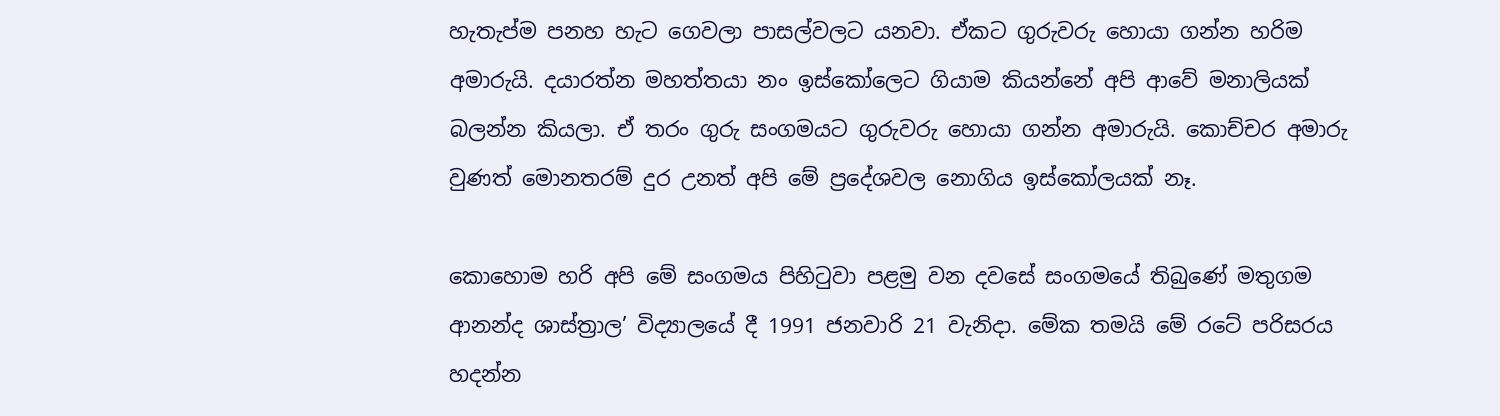හැතැප්ම පනහ හැට ගෙවලා පාසල්වලට යනවා. ඒකට ගුරුවරු හොයා ගන්න හරිම අමාරුයි. දයාරත්න මහත්තයා නං ඉස්කෝලෙට ගියාම කියන්නේ අපි ආවේ මනාලියක් බලන්න කියලා. ඒ තරං ගුරු සංගමයට ගුරුවරු හොයා ගන්න අමාරුයි. කොච්චර අමාරු වුණත් මොනතරම් දුර උනත් අපි මේ ප්‍රදේශවල නොගිය ඉස්කෝලයක් නෑ.

කොහොම හරි අපි මේ සංගමය පිහිටුවා පළමු වන දවසේ සංගමයේ තිබුණේ මතුගම ආනන්ද ශාස්ත්‍රාල’ විද්‍යාලයේ දී 1991 ජනවාරි 21 වැනිදා. මේක තමයි මේ රටේ පරිසරය හදන්න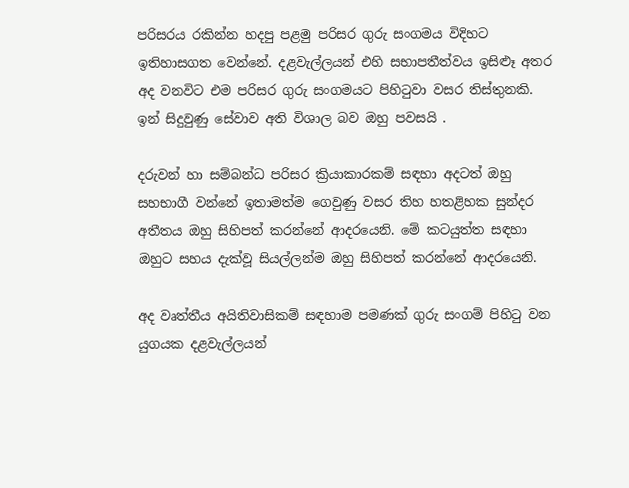පරිසරය රකින්න හදපු පළමු පරිසර ගුරු සංගමය විදිහට ඉතිහාසගත වෙන්නේ. දළවැල්ලයන් එහි සභාපතීත්වය ඉසිළුෑ අතර අද වනවිට එම පරිසර ගුරු සංගමයට පිහිටුවා වසර තිස්තුනකි. ඉන් සිදුවුණු සේවාව අති විශාල බව ඔහු පවසයි .

දරුවන් හා සම්බන්ධ පරිසර ක්‍රියාකාරකම් සඳහා අදටත් ඔහු සහභාගී වන්නේ ඉතාමත්ම ගෙවුණු වසර තිහ හතළිහක සුන්දර අතීතය ඔහු සිහිපත් කරන්නේ ආදරයෙනි. මේ කටයුත්ත සඳහා ඔහුට සහය දැක්වූ සියල්ලන්ම ඔහු සිහිපත් කරන්නේ ආදරයෙනි.

අද වෘත්තීය අයිතිවාසිකම් සඳහාම පමණක් ගුරු සංගම් පිහිටු වන යුගයක දළවැල්ලයන්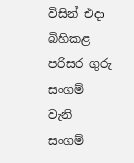විසින් එදා බිහිකළ පරිසර ගුරු සංගම් වැනි සංගම්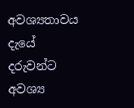අවශ්‍යතාවය දැයේ දරුවන්ට අවශ්‍ය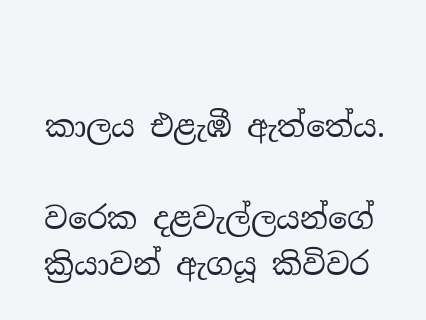කාලය එළැඹී ඇත්තේය.

වරෙක දළවැල්ලයන්ගේ ක්‍රියාවන් ඇගයූ කිවිවර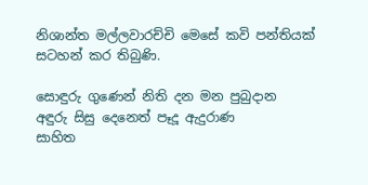නිශාන්ත මල්ලවාරච්චි මෙසේ කවි පන්තියක් සටහන් කර තිබුණි.

සොඳුරු ගුණෙන් නිති දන මන පුබුදාන
අඳුරු සිසු දෙනෙත් පෑදූ ඇදුරාණ
සාහිත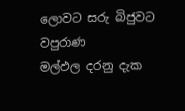ලොවට සරු බිජුවට වපුරාණ
මල්ඵල දරනු දැක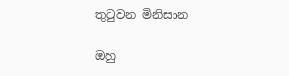තුටුවන මිනිසාන

ඔහු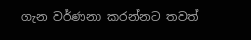ගැන වර්ණනා කරන්නට තවත්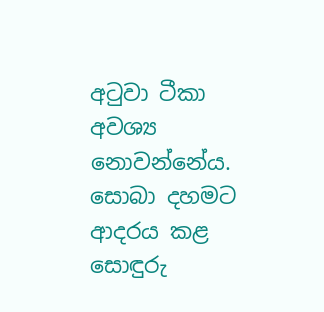අටුවා ටීකා අවශ්‍ය නොවන්නේය. සොබා දහමට ආදරය කළ සොඳුරු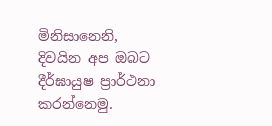මිනිසානෙනි, දිවයින අප ඔබට දීර්ඝායුෂ ප්‍රාර්ථනා කරන්නෙමු.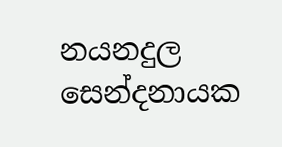නයනදුල සෙන්දනායක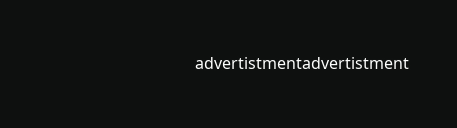advertistmentadvertistment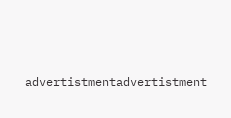advertistmentadvertistment